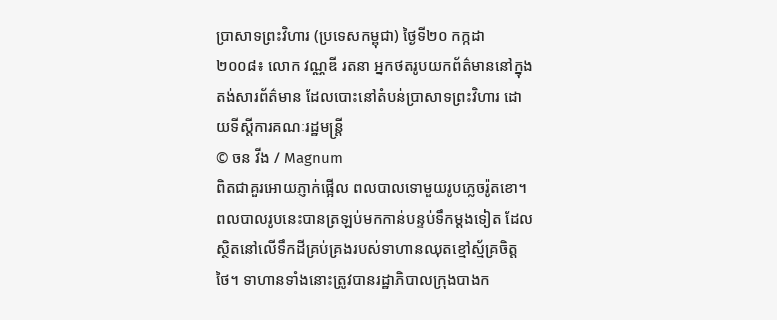ប្រាសាទព្រះវិហារ (ប្រទេសកម្ពុជា) ថ្ងៃទី២០ កក្កដា ២០០៨៖ លោក វណ្ណឌី រតនា អ្នកថតរូបយកព័ត៌មាននៅក្នុងតង់សារព័ត៌មាន ដែលបោះនៅតំបន់ប្រាសាទព្រះវិហារ ដោយទីស្តីការគណៈរដ្ឋមន្រ្តី
© ចន វីង / Magnum
ពិតជាគួរអោយភ្ញាក់ផ្អើល ពលបាលទោមួយរូបភ្លេចរ៉ូតខោ។ ពលបាលរូបនេះបានត្រឡប់មកកាន់បន្ទប់ទឹកម្តងទៀត ដែលស្ថិតនៅលើទឹកដីគ្រប់គ្រងរបស់ទាហានឈុតខ្មៅស្ម័គ្រចិត្តថៃ។ ទាហានទាំងនោះត្រូវបានរដ្ឋាភិបាលក្រុងបាងក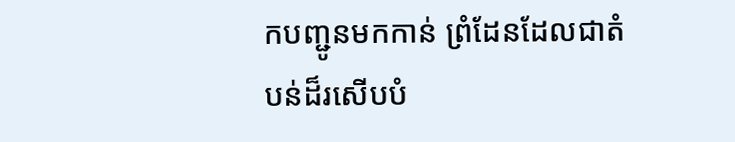កបញ្ជូនមកកាន់ ព្រំដែនដែលជាតំបន់ដ៏រសើបបំ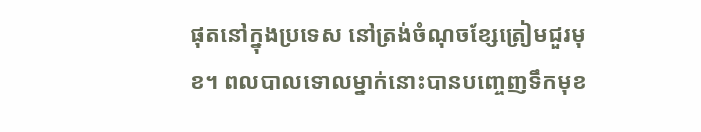ផុតនៅក្នុងប្រទេស នៅត្រង់ចំណុចខ្សែត្រៀមជួរមុខ។ ពលបាលទោលម្នាក់នោះបានបញ្ចេញទឹកមុខ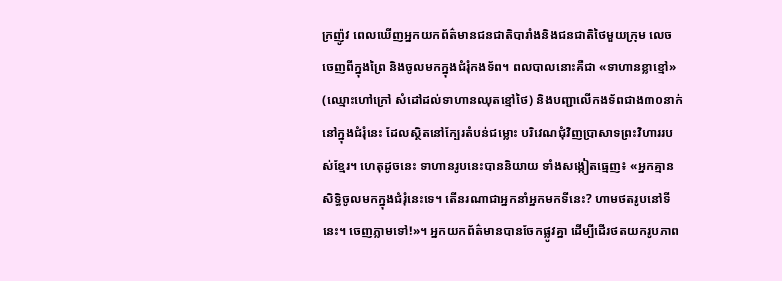ក្រញ៉ូវ ពេលឃើញអ្នកយកព័ត៌មានជនជាតិបារាំងនិងជនជាតិថៃមួយក្រុម លេចចេញពីក្នុងព្រៃ និងចូលមកក្នុងជំរុំកងទ័ព។ ពលបាលនោះគឺជា «ទាហានខ្លាខ្មៅ» (ឈ្មោះហៅក្រៅ សំដៅដល់ទាហានឈុតខ្មៅថៃ) និងបញ្ជាលើកងទ័ពជាង៣០នាក់ នៅក្នុងជំរុំនេះ ដែលស្ថិតនៅក្បែរតំបន់ជម្លោះ បរិវេណជុំវិញប្រាសាទព្រះវិហាររបស់ខ្មែរ។ ហេតុដូចនេះ ទាហានរូបនេះបាននិយាយ ទាំងសង្កៀតធ្មេញ៖ «អ្នកគ្មានសិទ្ធិចូលមកក្នុងជំរុំនេះទេ។ តើនរណាជាអ្នកនាំអ្នកមកទីនេះ? ហាមថតរូបនៅទីនេះ។ ចេញភ្លាមទៅ!»។ អ្នកយកព័ត៌មានបានចែកផ្លូវគ្នា ដើម្បីដើរថតយករូបភាព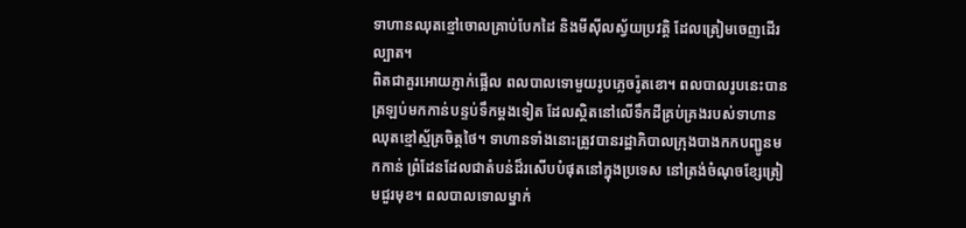ទាហានឈុតខ្មៅចោលគ្រាប់បែកដៃ និងមីស៊ីលស្វ័យប្រវត្តិ ដែលត្រៀមចេញដើរល្បាត។
ពិតជាគួរអោយភ្ញាក់ផ្អើល ពលបាលទោមួយរូបភ្លេចរ៉ូតខោ។ ពលបាលរូបនេះបានត្រឡប់មកកាន់បន្ទប់ទឹកម្តងទៀត ដែលស្ថិតនៅលើទឹកដីគ្រប់គ្រងរបស់ទាហានឈុតខ្មៅស្ម័គ្រចិត្តថៃ។ ទាហានទាំងនោះត្រូវបានរដ្ឋាភិបាលក្រុងបាងកកបញ្ជូនមកកាន់ ព្រំដែនដែលជាតំបន់ដ៏រសើបបំផុតនៅក្នុងប្រទេស នៅត្រង់ចំណុចខ្សែត្រៀមជួរមុខ។ ពលបាលទោលម្នាក់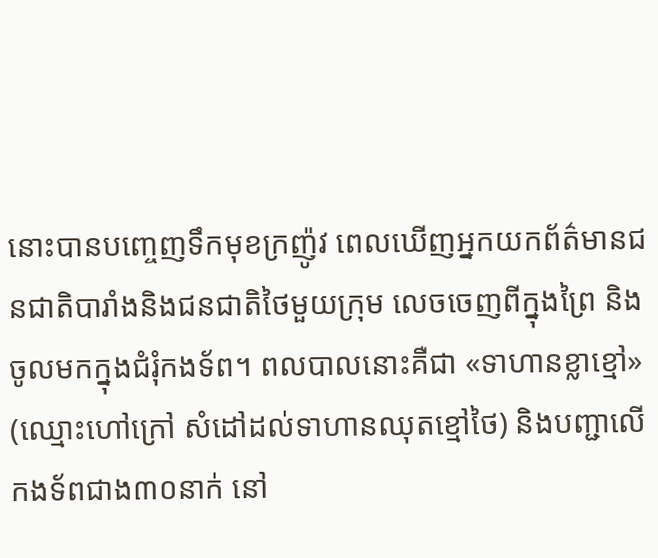នោះបានបញ្ចេញទឹកមុខក្រញ៉ូវ ពេលឃើញអ្នកយកព័ត៌មានជនជាតិបារាំងនិងជនជាតិថៃមួយក្រុម លេចចេញពីក្នុងព្រៃ និងចូលមកក្នុងជំរុំកងទ័ព។ ពលបាលនោះគឺជា «ទាហានខ្លាខ្មៅ» (ឈ្មោះហៅក្រៅ សំដៅដល់ទាហានឈុតខ្មៅថៃ) និងបញ្ជាលើកងទ័ពជាង៣០នាក់ នៅ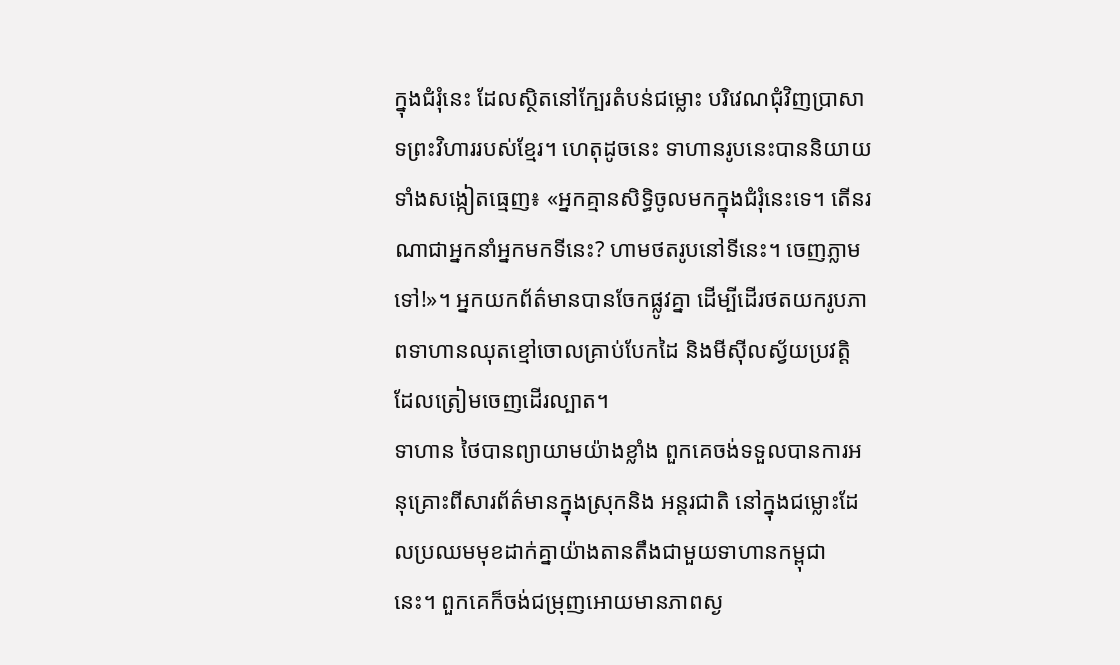ក្នុងជំរុំនេះ ដែលស្ថិតនៅក្បែរតំបន់ជម្លោះ បរិវេណជុំវិញប្រាសាទព្រះវិហាររបស់ខ្មែរ។ ហេតុដូចនេះ ទាហានរូបនេះបាននិយាយ ទាំងសង្កៀតធ្មេញ៖ «អ្នកគ្មានសិទ្ធិចូលមកក្នុងជំរុំនេះទេ។ តើនរណាជាអ្នកនាំអ្នកមកទីនេះ? ហាមថតរូបនៅទីនេះ។ ចេញភ្លាមទៅ!»។ អ្នកយកព័ត៌មានបានចែកផ្លូវគ្នា ដើម្បីដើរថតយករូបភាពទាហានឈុតខ្មៅចោលគ្រាប់បែកដៃ និងមីស៊ីលស្វ័យប្រវត្តិ ដែលត្រៀមចេញដើរល្បាត។
ទាហាន ថៃបានព្យាយាមយ៉ាងខ្លាំង ពួកគេចង់ទទួលបានការអនុគ្រោះពីសារព័ត៌មានក្នុងស្រុកនិង អន្តរជាតិ នៅក្នុងជម្លោះដែលប្រឈមមុខដាក់គ្នាយ៉ាងតានតឹងជាមួយទាហានកម្ពុជា នេះ។ ពួកគេក៏ចង់ជម្រុញអោយមានភាពស្ង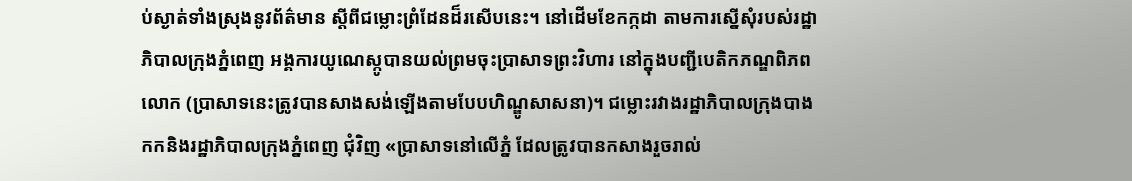ប់ស្ងាត់ទាំងស្រុងនូវព័ត៌មាន ស្តីពីជម្លោះព្រំដែនដ៏រសើបនេះ។ នៅដើមខែកក្កដា តាមការស្នើសុំរបស់រដ្ឋាភិបាលក្រុងភ្នំពេញ អង្គការយូណេស្កូបានយល់ព្រមចុះប្រាសាទព្រះវិហារ នៅក្នុងបញ្ជីបេតិកភណ្ឌពិភពលោក (ប្រាសាទនេះត្រូវបានសាងសង់ឡើងតាមបែបហិណ្ឌូសាសនា)។ ជម្លោះរវាងរដ្ឋាភិបាលក្រុងបាងកកនិងរដ្ឋាភិបាលក្រុងភ្នំពេញ ជុំវិញ «ប្រាសាទនៅលើភ្នំ ដែលត្រូវបានកសាងរួចរាល់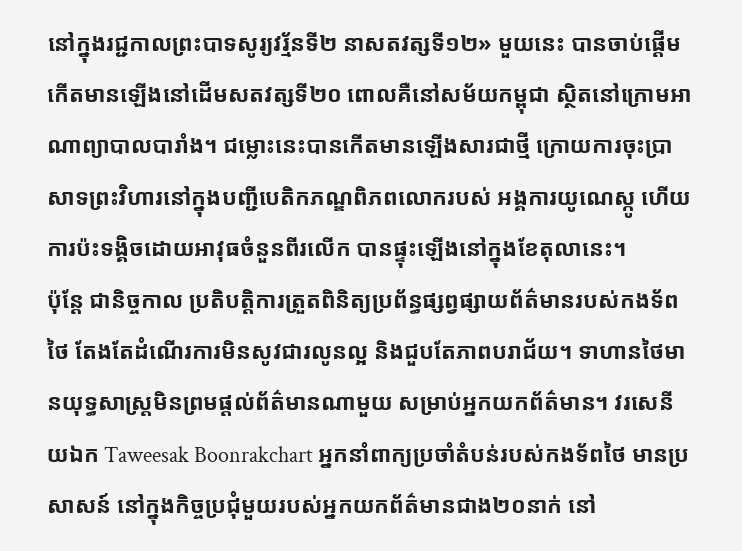នៅក្នុងរជ្ជកាលព្រះបាទសូរ្យវរ្ម័នទី២ នាសតវត្សទី១២» មួយនេះ បានចាប់ផ្តើមកើតមានឡើងនៅដើមសតវត្សទី២០ ពោលគឺនៅសម័យកម្ពុជា ស្ថិតនៅក្រោមអាណាព្យាបាលបារាំង។ ជម្លោះនេះបានកើតមានឡើងសារជាថ្មី ក្រោយការចុះប្រាសាទព្រះវិហារនៅក្នុងបញ្ជីបេតិកភណ្ឌពិភពលោករបស់ អង្គការយូណេស្កូ ហើយការប៉ះទង្គិចដោយអាវុធចំនួនពីរលើក បានផ្ទុះឡើងនៅក្នុងខែតុលានេះ។
ប៉ុន្តែ ជានិច្ចកាល ប្រតិបត្តិការត្រួតពិនិត្យប្រព័ន្ធផ្សព្វផ្សាយព័ត៌មានរបស់កងទ័ពថៃ តែងតែដំណើរការមិនសូវជារលូនល្អ និងជួបតែភាពបរាជ័យ។ ទាហានថៃមានយុទ្ធសាស្រ្តមិនព្រមផ្តល់ព័ត៌មានណាមួយ សម្រាប់អ្នកយកព័ត៌មាន។ វរសេនីយឯក Taweesak Boonrakchart អ្នកនាំពាក្យប្រចាំតំបន់របស់កងទ័ពថៃ មានប្រសាសន៍ នៅក្នុងកិច្ចប្រជុំមួយរបស់អ្នកយកព័ត៌មានជាង២០នាក់ នៅ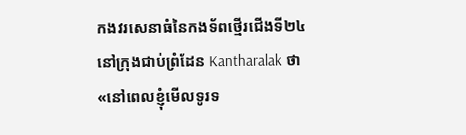កងវរសេនាធំនៃកងទ័ពថ្មើរជើងទី២៤ នៅក្រុងជាប់ព្រំដែន Kantharalak ថា «នៅពេលខ្ញុំមើលទូរទ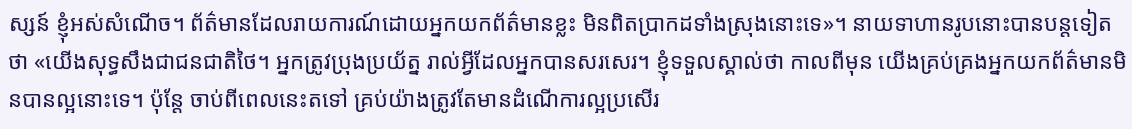ស្សន៍ ខ្ញុំអស់សំណើច។ ព័ត៌មានដែលរាយការណ៍ដោយអ្នកយកព័ត៌មានខ្លះ មិនពិតប្រាកដទាំងស្រុងនោះទេ»។ នាយទាហានរូបនោះបានបន្តទៀតថា «យើងសុទ្ធសឹងជាជនជាតិថៃ។ អ្នកត្រូវប្រុងប្រយ័ត្ន រាល់អ្វីដែលអ្នកបានសរសេរ។ ខ្ញុំទទួលស្គាល់ថា កាលពីមុន យើងគ្រប់គ្រងអ្នកយកព័ត៌មានមិនបានល្អនោះទេ។ ប៉ុន្តែ ចាប់ពីពេលនេះតទៅ គ្រប់យ៉ាងត្រូវតែមានដំណើការល្អប្រសើរ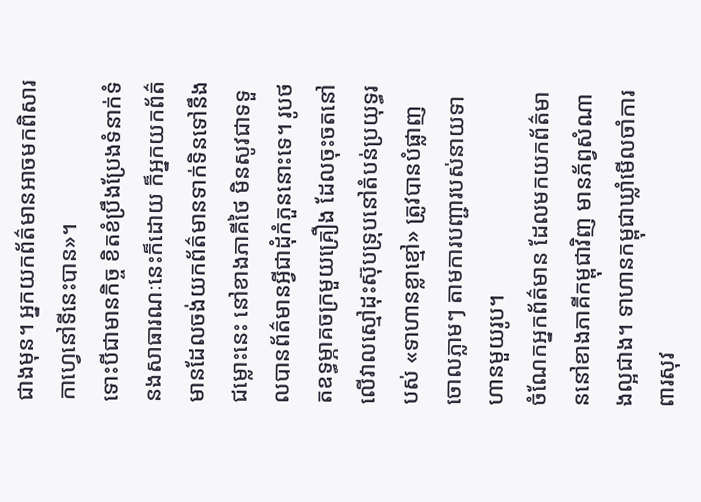ជាងមុន។ អ្នកយកព័ត៌មានអាចមកពិសារកាហ្វេនៅទីនេះបាន»។
ទោះបីជាមានកិច្ច ខិតខំប្រឹងប្រែងទំនាក់ទំនងសាធារណៈនេះក៏ដោយ ក៏អ្នកយកព័ត៌មានដែលចង់យកព័ត៌មានទាក់ទិនទៅនឹងជម្លោះនេះ នៅខាងភាគីថៃ មិនសូវជាទទួលបានព័ត៌មានអ្វីជាដុំកំភួននោះទេ។ រូបថតឧទ្ធម្ភាគចក្រមួយគ្រឿង ដែលចុះចតនៅលើវាលស្មៅដុះស៊ុបទ្រុបនៅតំបន់ប្រយុទ្ធរបស់ «ទាហានខ្លាខ្មៅ» ត្រូវបានបំផ្លាញចោលភ្លាមៗ តាមការបញ្ជារបស់នាយទាហានមួយរូប។
ចំណែកអ្នកព័ត៌មាន ដែលមកយកព័ត៌មាននៅខាងភាគីកម្ពុជាវិញ មានភ័ព្វសំណាងល្អជាង។ ទាហានកម្ពុជាឃ្លាំមើលចាំការពារសុវ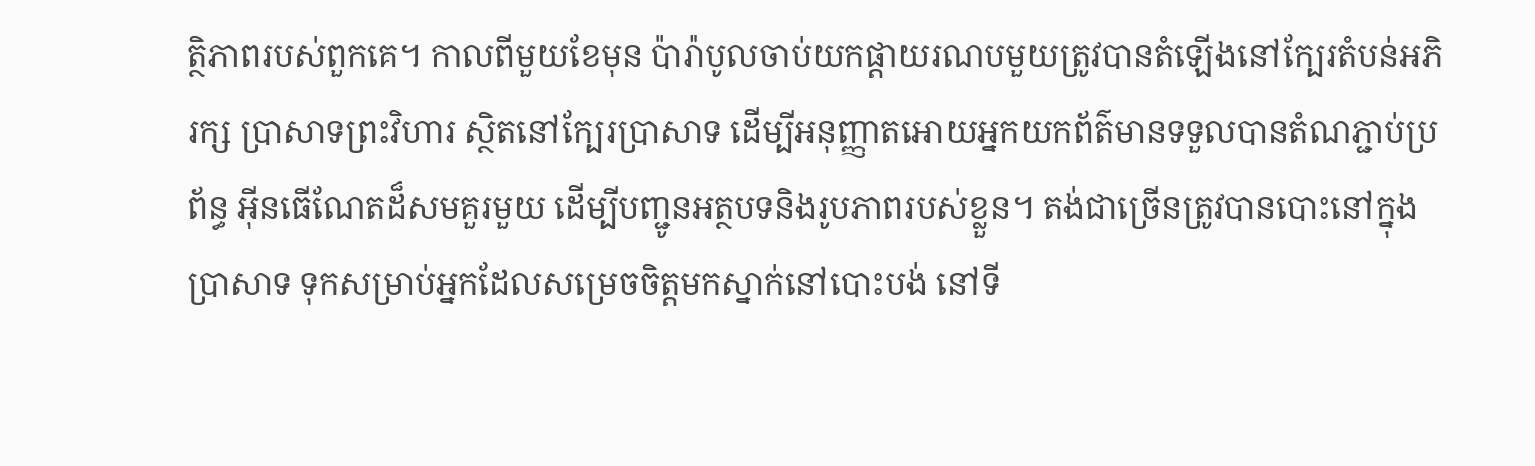ត្ថិភាពរបស់ពួកគេ។ កាលពីមួយខែមុន ប៉ារ៉ាបូលចាប់យកផ្តាយរណបមួយត្រូវបានតំឡើងនៅក្បែរតំបន់អភិរក្ស ប្រាសាទព្រះវិហារ ស្ថិតនៅក្បែរប្រាសាទ ដើម្បីអនុញ្ញាតអោយអ្នកយកព័ត៌មានទទួលបានតំណភ្ជាប់ប្រព័ន្ធ អ៊ីនធើណែតដ៏សមគួរមួយ ដើម្បីបញ្ជូនអត្ថបទនិងរូបភាពរបស់ខ្លួន។ តង់ជាច្រើនត្រូវបានបោះនៅក្នុងប្រាសាទ ទុកសម្រាប់អ្នកដែលសម្រេចចិត្តមកស្នាក់នៅបោះបង់ នៅទី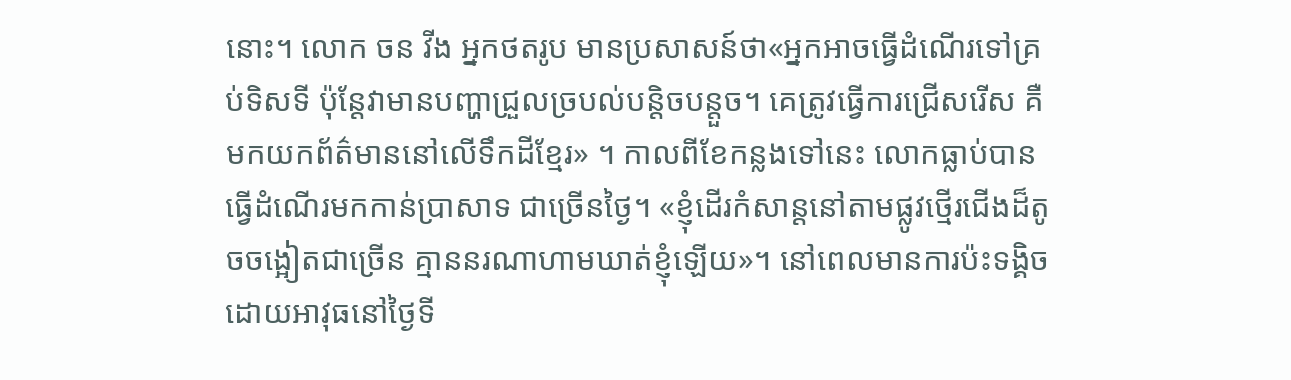នោះ។ លោក ចន វីង អ្នកថតរូប មានប្រសាសន៍ថា«អ្នកអាចធ្វើដំណើរទៅគ្រប់ទិសទី ប៉ុន្តែវាមានបញ្ហាជ្រួលច្របល់បន្តិចបន្តួច។ គេត្រូវធ្វើការជ្រើសរើស គឺមកយកព័ត៌មាននៅលើទឹកដីខ្មែរ» ។ កាលពីខែកន្លងទៅនេះ លោកធ្លាប់បានធ្វើដំណើរមកកាន់ប្រាសាទ ជាច្រើនថ្ងៃ។ «ខ្ញុំដើរកំសាន្តនៅតាមផ្លូវថ្មើរជើងដ៏តូចចង្អៀតជាច្រើន គ្មាននរណាហាមឃាត់ខ្ញុំឡើយ»។ នៅពេលមានការប៉ះទង្គិចដោយអាវុធនៅថ្ងៃទី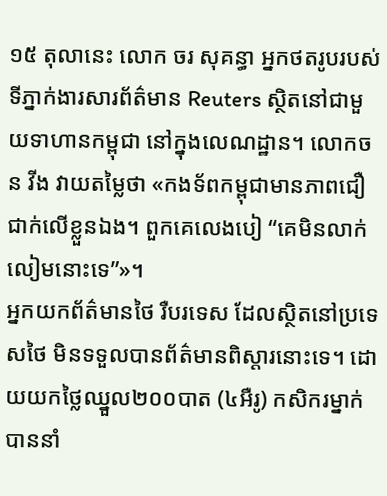១៥ តុលានេះ លោក ចរ សុគន្ធា អ្នកថតរូបរបស់ទីភ្នាក់ងារសារព័ត៌មាន Reuters ស្ថិតនៅជាមួយទាហានកម្ពុជា នៅក្នុងលេណដ្ឋាន។ លោកចន វីង វាយតម្លៃថា «កងទ័ពកម្ពុជាមានភាពជឿជាក់លើខ្លួនឯង។ ពួកគេលេងបៀ “គេមិនលាក់លៀមនោះទេ”»។
អ្នកយកព័ត៌មានថៃ រឺបរទេស ដែលស្ថិតនៅប្រទេសថៃ មិនទទួលបានព័ត៌មានពិស្តារនោះទេ។ ដោយយកថ្លៃឈ្នួល២០០បាត (៤អឺរូ) កសិករម្នាក់បាននាំ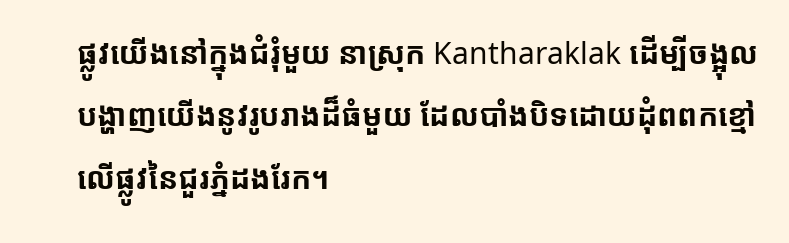ផ្លូវយើងនៅក្នុងជំរុំមួយ នាស្រុក Kantharaklak ដើម្បីចង្អុលបង្ហាញយើងនូវរូបរាងដ៏ធំមួយ ដែលបាំងបិទដោយដុំពពកខ្មៅ លើផ្លូវនៃជួរភ្នំដងរែក។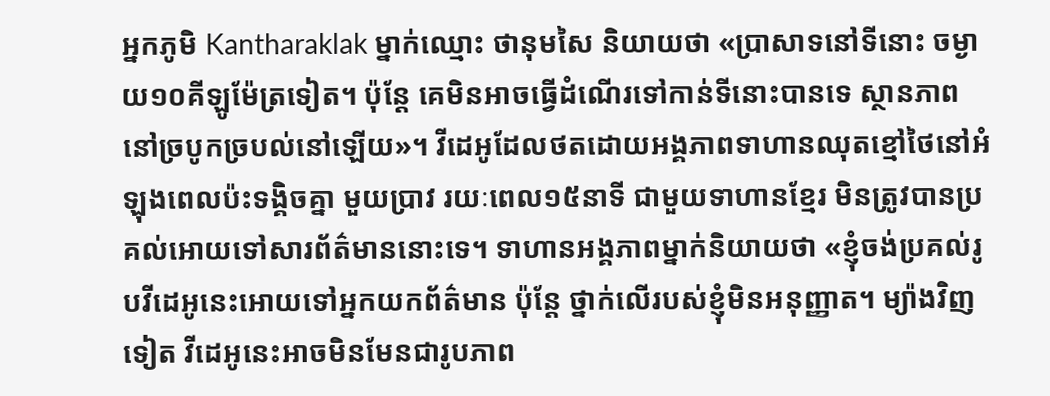អ្នកភូមិ Kantharaklak ម្នាក់ឈ្មោះ ថានុមសៃ និយាយថា «ប្រាសាទនៅទីនោះ ចម្ងាយ១០គីឡូម៉ែត្រទៀត។ ប៉ុន្តែ គេមិនអាចធ្វើដំណើរទៅកាន់ទីនោះបានទេ ស្ថានភាពនៅច្របូកច្របល់នៅឡើយ»។ វីដេអូដែលថតដោយអង្គភាពទាហានឈុតខ្មៅថៃនៅអំឡុងពេលប៉ះទង្គិចគ្នា មួយប្រាវ រយៈពេល១៥នាទី ជាមួយទាហានខ្មែរ មិនត្រូវបានប្រគល់អោយទៅសារព័ត៌មាននោះទេ។ ទាហានអង្គភាពម្នាក់និយាយថា «ខ្ញុំចង់ប្រគល់រូបវីដេអូនេះអោយទៅអ្នកយកព័ត៌មាន ប៉ុន្តែ ថ្នាក់លើរបស់ខ្ញុំមិនអនុញ្ញាត។ ម្យ៉ាងវិញទៀត វីដេអូនេះអាចមិនមែនជារូបភាព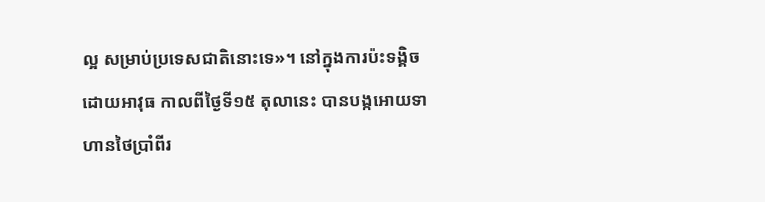ល្អ សម្រាប់ប្រទេសជាតិនោះទេ»។ នៅក្នុងការប៉ះទង្គិចដោយអាវុធ កាលពីថ្ងៃទី១៥ តុលានេះ បានបង្កអោយទាហានថៃប្រាំពីរ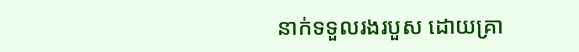នាក់ទទួលរងរបួស ដោយគ្រា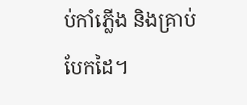ប់កាំភ្លើង និងគ្រាប់បែកដៃ។